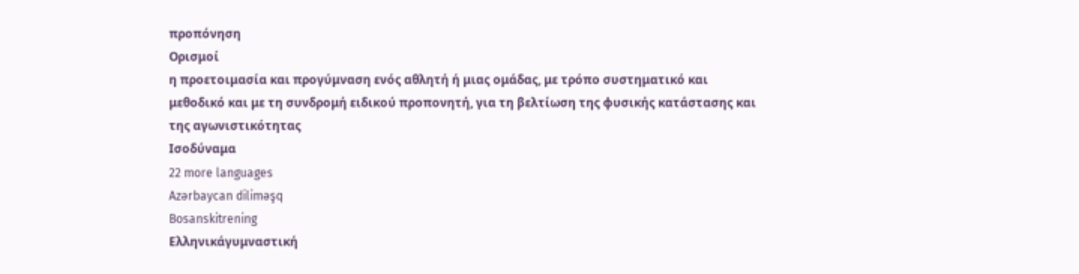προπόνηση
Ορισμοί
η προετοιμασία και προγύμναση ενός αθλητή ή μιας ομάδας, με τρόπο συστηματικό και μεθοδικό και με τη συνδρομή ειδικού προπονητή, για τη βελτίωση της φυσικής κατάστασης και της αγωνιστικότητας
Ισοδύναμα
22 more languages
Azərbaycan diliməşq
Bosanskitrening
Ελληνικάγυμναστική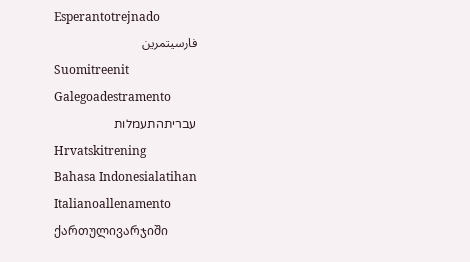Esperantotrejnado
فارسیتمرین
Suomitreenit
Galegoadestramento
עבריתהתעמלות
Hrvatskitrening
Bahasa Indonesialatihan
Italianoallenamento
ქართულივარჯიში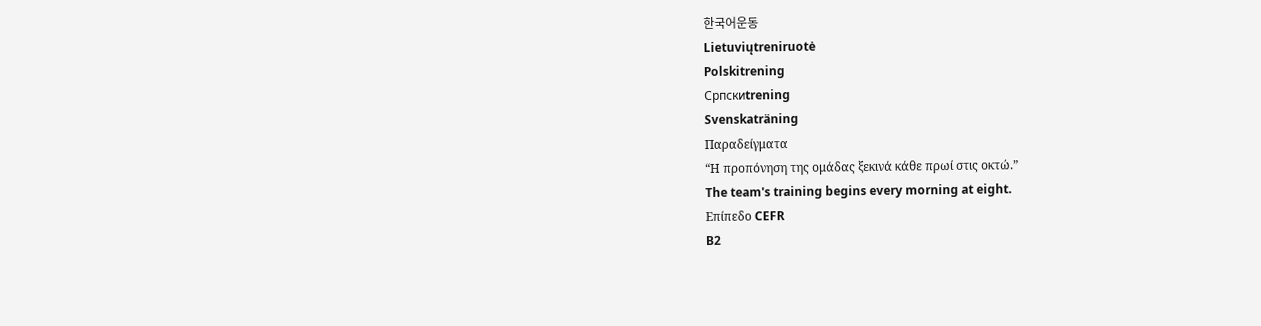한국어운동
Lietuviųtreniruotė
Polskitrening
Српскиtrening
Svenskaträning
Παραδείγματα
“Η προπόνηση της ομάδας ξεκινά κάθε πρωί στις οκτώ.”
The team's training begins every morning at eight.
Επίπεδο CEFR
B2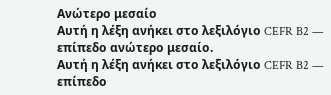Ανώτερο μεσαίο
Αυτή η λέξη ανήκει στο λεξιλόγιο CEFR B2 — επίπεδο ανώτερο μεσαίο.
Αυτή η λέξη ανήκει στο λεξιλόγιο CEFR B2 — επίπεδο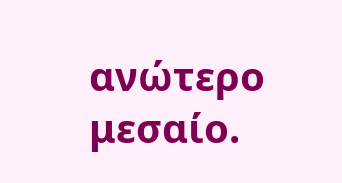ανώτερο μεσαίο.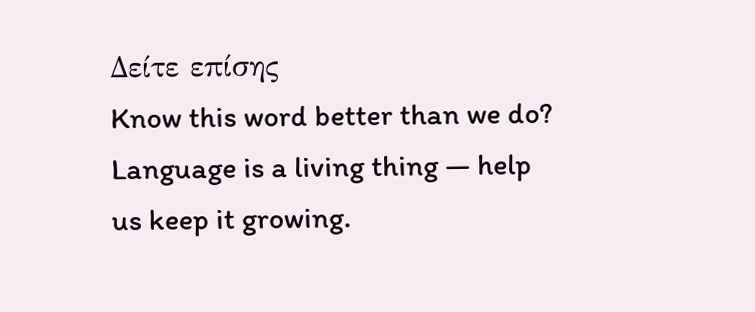Δείτε επίσης
Know this word better than we do? Language is a living thing — help us keep it growing.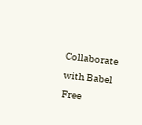Collaborate with Babel Free